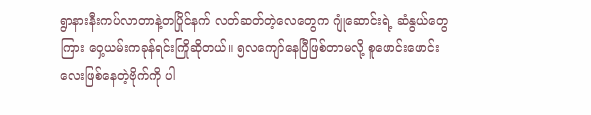ရွာနားနီးကပ်လာတာနဲ့တပြိုင်နက် လတ်ဆတ်တဲ့လေတွေက ဂျုံဆောင်းရဲ့ ဆံနွယ်တွေကြား ဝှေ့ယမ်းကခုန်ရင်းကြိုဆိုတယ်။ ၅လကျော်နေပြီဖြစ်တာမလို့ စူဖောင်းဖောင်းလေးဖြစ်နေတဲ့ဗိုက်ကို ပါ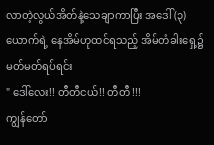လာတဲ့လွယ်အိတ်နဲ့သေချာကာပြီး အဒေါ် (၃) ယောက်ရဲ့ နေအိမ်ဟုထင်ရသည့် အိမ်တံခါးရှေ့၌မတ်မတ်ရပ်ရင်း
" ဒေါ်လေး!! တီတီငယ်!! တီတီ !!!
ကျွန်တော်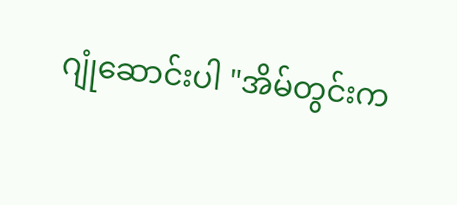ဂျုံဆောင်းပါ "အိမ်တွင်းက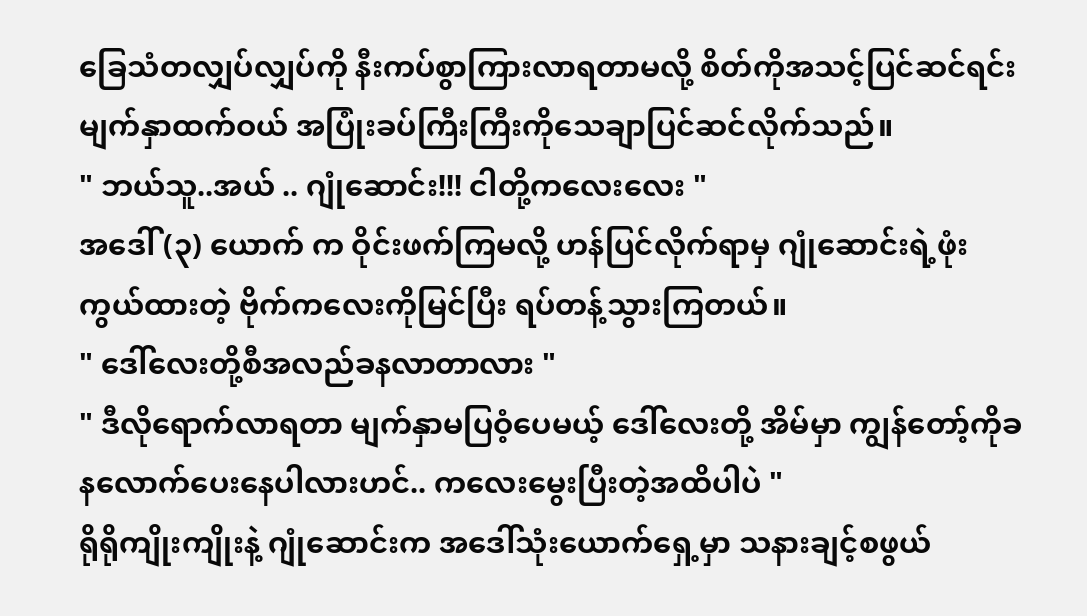ခြေသံတလျှပ်လျှပ်ကို နီးကပ်စွာကြားလာရတာမလို့ စိတ်ကိုအသင့်ပြင်ဆင်ရင်း မျက်နှာထက်ဝယ် အပြုံးခပ်ကြီးကြီးကိုသေချာပြင်ဆင်လိုက်သည်။
" ဘယ်သူ..အယ် .. ဂျုံဆောင်း!!! ငါတို့ကလေးလေး "
အဒေါ် (၃) ယောက် က ဝိုင်းဖက်ကြမလို့ ဟန်ပြင်လိုက်ရာမှ ဂျုံဆောင်းရဲ့ဖုံးကွယ်ထားတဲ့ ဗိုက်ကလေးကိုမြင်ပြီး ရပ်တန့်သွားကြတယ်။
" ဒေါ်လေးတို့စီအလည်ခနလာတာလား "
" ဒီလိုရောက်လာရတာ မျက်နှာမပြဝံ့ပေမယ့် ဒေါ်လေးတို့ အိမ်မှာ ကျွန်တော့်ကိုခနလောက်ပေးနေပါလားဟင်.. ကလေးမွေးပြီးတဲ့အထိပါပဲ "
ရိုရိုကျိုးကျိုးနဲ့ ဂျုံဆောင်းက အဒေါ်သုံးယောက်ရှေ့မှာ သနားချင့်စဖွယ်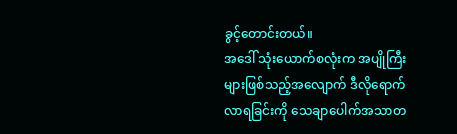ခွင့်တောင်းတယ်။
အဒေါ် သုံးယောက်စလုံးက အပျိုကြီးများဖြစ်သည့်အလျောက် ဒီလိုရောက်လာရခြင်းကို သေချာပေါက်အသာတ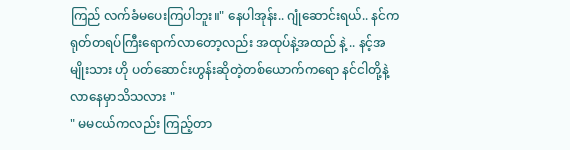ကြည် လက်ခံမပေးကြပါဘူး။" နေပါအုန်း.. ဂျုံဆောင်းရယ်.. နင်က ရုတ်တရပ်ကြီးရောက်လာတော့လည်း အထုပ်နဲ့အထည် နဲ့ .. နင့်အမျိုးသား ဟို ပတ်ဆောင်းဟွန်းဆိုတဲ့တစ်ယောက်ကရော နင်ငါတို့နဲ့လာနေမှာသိသလား "
" မမငယ်ကလည်း ကြည့်တာ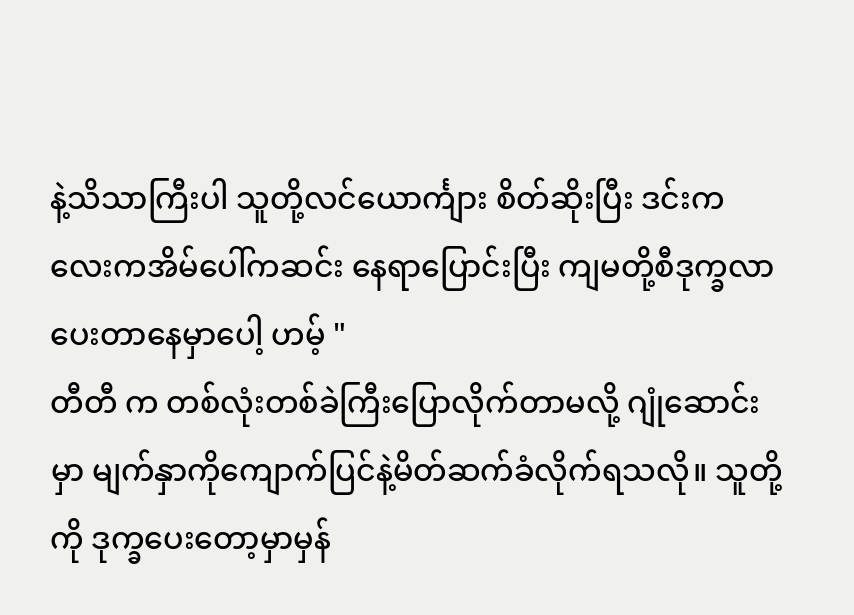နဲ့သိသာကြီးပါ သူတို့လင်ယောင်္ကျား စိတ်ဆိုးပြီး ဒင်းကလေးကအိမ်ပေါ်ကဆင်း နေရာပြောင်းပြီး ကျမတို့စီဒုက္ခလာပေးတာနေမှာပေါ့ ဟမ့် "
တီတီ က တစ်လုံးတစ်ခဲကြီးပြောလိုက်တာမလို့ ဂျုံဆောင်းမှာ မျက်နှာကိုကျောက်ပြင်နဲ့မိတ်ဆက်ခံလိုက်ရသလို။ သူတို့ကို ဒုက္ခပေးတော့မှာမှန်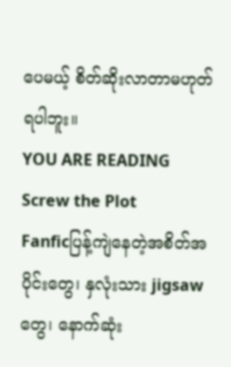ပေမယ့် စိတ်ဆိုးလာတာမဟုတ်ရပါဘူး။
YOU ARE READING
Screw the Plot
Fanficပြန့်ကျဲနေတဲ့အစိတ်အပိုင်းတွေ၊ နှလုံးသား jigsaw တွေ၊ နောက်ဆုံး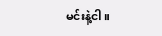မင်းနဲ့ငါ။